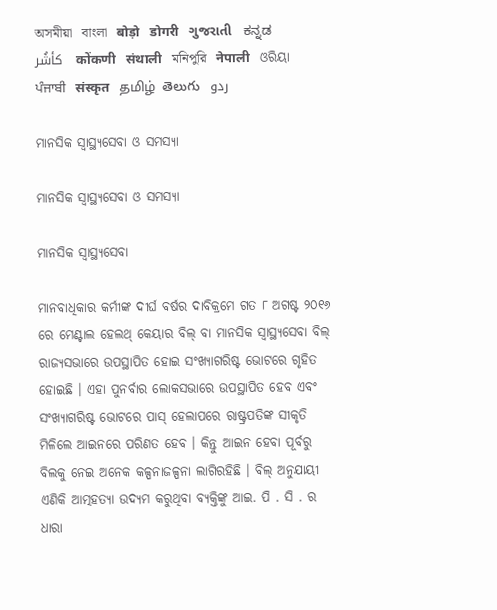অসমীয়া   বাংলা   बोड़ो   डोगरी   ગુજરાતી   ಕನ್ನಡ   كأشُر   कोंकणी   संथाली   মনিপুরি   नेपाली   ଓରିୟା   ਪੰਜਾਬੀ   संस्कृत   தமிழ்  తెలుగు   ردو

ମାନସିକ ସ୍ଵାସ୍ଥ୍ୟସେବା ଓ ସମସ୍ୟା

ମାନସିକ ସ୍ଵାସ୍ଥ୍ୟସେବା ଓ ସମସ୍ୟା

ମାନସିକ ସ୍ୱାସ୍ଥ୍ୟସେବା

ମାନବାଧିକାର କର୍ମୀଙ୍କ ଦୀର୍ଘ ବର୍ଷର ଦାବିକ୍ରମେ ଗତ ୮ ଅଗଷ୍ଟ ୨୦୧୬ ରେ ମେଣ୍ଟାଲ ହେଲଥ୍ କେୟାର ବିଲ୍ ବା ମାନସିକ ସ୍ୱାସ୍ଥ୍ୟସେବା ବିଲ୍ ରାଜ୍ୟସଭାରେ ଉପସ୍ଥାପିତ ହୋଇ ସଂଖ୍ୟାଗରିଷ୍ଟ ଭୋଟରେ ଗୃହିତ ହୋଇଛି । ଏହା ପୁନର୍ବାର ଲୋକସଭାରେ ଉପସ୍ଥାପିତ ହେବ ଏବଂ ସଂଖ୍ୟାଗରିଷ୍ଟ ଭୋଟରେ ପାସ୍ ହେଲାପରେ ରାଷ୍ଟ୍ରପତିଙ୍କ ସୀକୃତି ମିଳିଲେ ଆଇନରେ ପରିଣତ ହେବ । କିନ୍ତୁ ଆଇନ ହେବା ପୂର୍ବରୁ ବିଲକୁ ନେଇ ଅନେକ କଳ୍ପନାଜଳ୍ପନା ଲାଗିରହିଛି । ବିଲ୍ ଅନୁଯାୟୀ ଏଣିକି ଆତ୍ମହତ୍ୟା ଉଦ୍ୟମ କରୁଥିବା ବ୍ୟକ୍ତିଙ୍କୁ ଆଇ. ପି . ସି . ର ଧାରା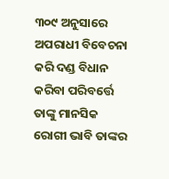୩୦୯ ଅନୁସାରେ ଅପରାଧୀ ବିବେଚନା କରି ଦଣ୍ଡ ବିଧାନ କରିବା ପରିବର୍ତ୍ତେ ତାଙ୍କୁ ମାନସିକ ରୋଗୀ ଭାବି ତାଙ୍କର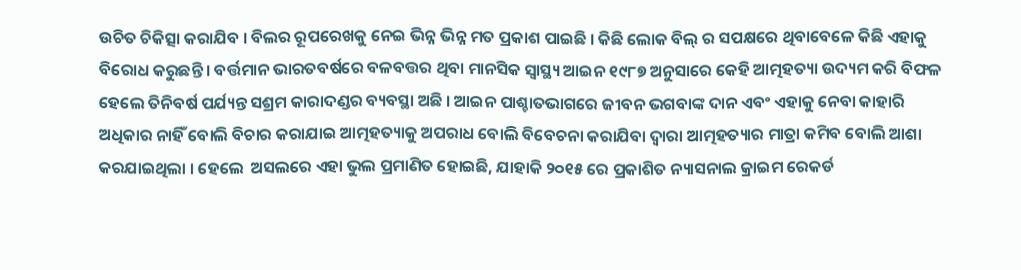ଉଚିତ ଚିକିତ୍ସା କରାଯିବ । ବିଲର ରୂପରେଖକୁ ନେଇ ଭିନ୍ନ ଭିନ୍ନ ମତ ପ୍ରକାଶ ପାଇଛି । କିଛି ଲୋକ ବିଲ୍ ର ସପକ୍ଷରେ ଥିବାବେଳେ କିଛି ଏହାକୁ ବିରୋଧ କରୁଛନ୍ତି । ବର୍ତ୍ତମାନ ଭାରତବର୍ଷରେ ବଳବତ୍ତର ଥିବା ମାନସିକ ସ୍ୱାସ୍ଥ୍ୟ ଆଇନ ୧୯୮୭ ଅନୁସାରେ କେହି ଆତ୍ମହତ୍ୟା ଉଦ୍ୟମ କରି ବିଫଳ ହେଲେ ତିନିବର୍ଷ ପର୍ଯ୍ୟନ୍ତ ସଶ୍ରମ କାରାଦଣ୍ଡର ବ୍ୟବସ୍ଥା ଅଛି । ଆଇନ ପାଶ୍ଚାତଭାଗରେ ଜୀବନ ଭଗବାଙ୍କ ଦାନ ଏବଂ ଏହାକୁ ନେବା କାହାରି ଅଧିକାର ନାହିଁ ବୋଲି ବିଚାର କରାଯାଇ ଆତ୍ମହତ୍ୟାକୁ ଅପରାଧ ବୋଲି ବିବେଚନା କରାଯିବା ଦ୍ଵାରା ଆତ୍ମହତ୍ୟାର ମାତ୍ରା କମିବ ବୋଲି ଆଶା କରଯାଇଥିଲା । ହେଲେ  ଅସଲରେ ଏହା ଭୁଲ ପ୍ରମାଣିତ ହୋଇଛି, ଯାହାକି ୨୦୧୫ ରେ ପ୍ରକାଶିତ ନ୍ୟାସନାଲ କ୍ରାଇମ ରେକର୍ଡ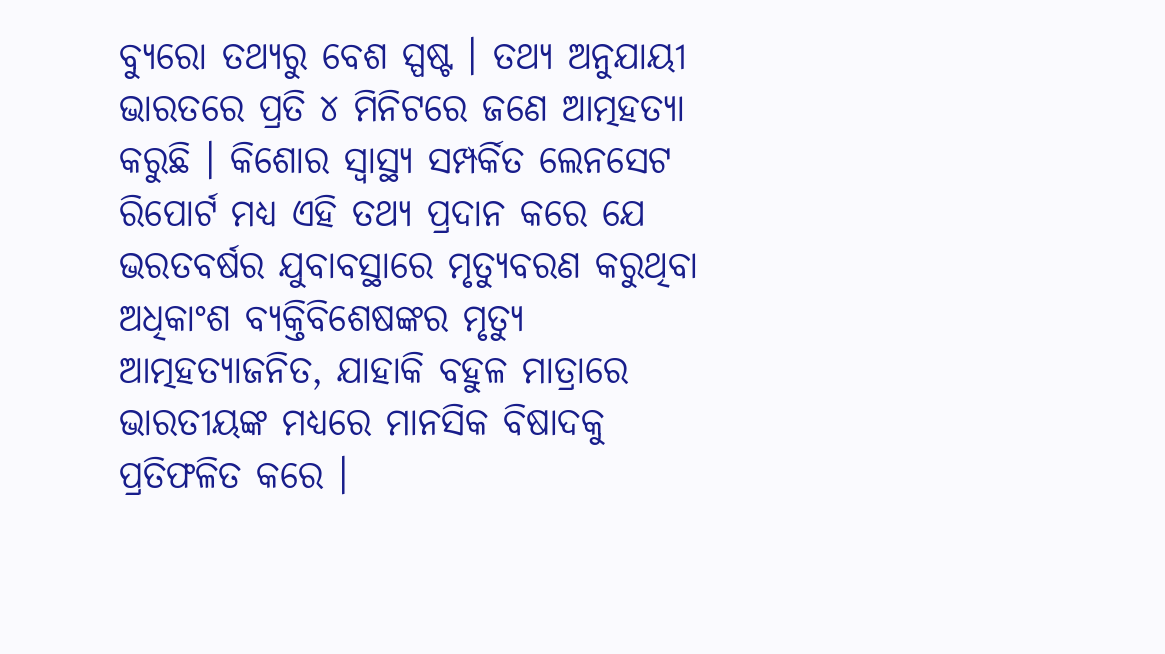ବ୍ୟୁରୋ ତଥ୍ୟରୁ ବେଶ ସ୍ପଷ୍ଟ । ତଥ୍ୟ ଅନୁଯାୟୀ ଭାରତରେ ପ୍ରତି ୪ ମିନିଟରେ ଜଣେ ଆତ୍ମହତ୍ୟା କରୁଛି । କିଶୋର ସ୍ୱାସ୍ଥ୍ୟ ସମ୍ପର୍କିତ ଲେନସେଟ ରିପୋର୍ଟ ମଧ୍ୟ ଏହି ତଥ୍ୟ ପ୍ରଦାନ କରେ ଯେ ଭରତବର୍ଷର ଯୁବାବସ୍ଥାରେ ମୃତ୍ୟୁବରଣ କରୁଥିବା ଅଧିକାଂଶ ବ୍ୟକ୍ତିବିଶେଷଙ୍କର ମୃତ୍ୟୁ ଆତ୍ମହତ୍ୟାଜନିତ, ଯାହାକି ବହୁଳ ମାତ୍ରାରେ ଭାରତୀୟଙ୍କ ମଧ୍ୟରେ ମାନସିକ ବିଷାଦକୁ ପ୍ରତିଫଳିତ କରେ ।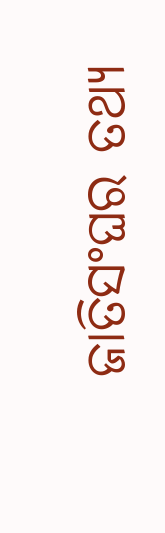ଜାତିସଂଘର ତଥ୍ୟ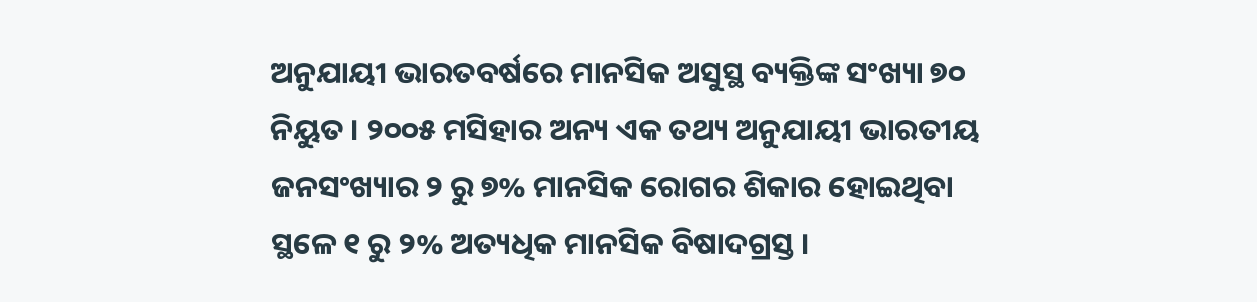ଅନୁଯାୟୀ ଭାରତବର୍ଷରେ ମାନସିକ ଅସୁସ୍ଥ ବ୍ୟକ୍ତିଙ୍କ ସଂଖ୍ୟା ୭୦ ନିୟୁତ । ୨୦୦୫ ମସିହାର ଅନ୍ୟ ଏକ ତଥ୍ୟ ଅନୁଯାୟୀ ଭାରତୀୟ ଜନସଂଖ୍ୟାର ୨ ରୁ ୭% ମାନସିକ ରୋଗର ଶିକାର ହୋଇଥିବା ସ୍ଥଳେ ୧ ରୁ ୨% ଅତ୍ୟଧିକ ମାନସିକ ବିଷାଦଗ୍ରସ୍ତ ।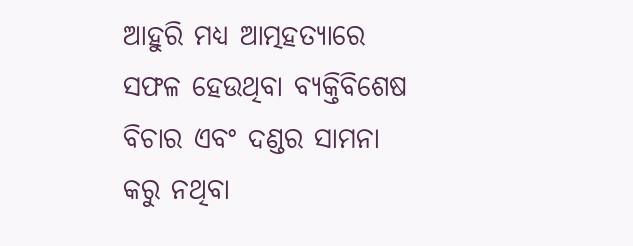ଆହୁରି ମଧ୍ୟ ଆତ୍ମହତ୍ୟାରେ ସଫଳ ହେଉଥିବା ବ୍ୟକ୍ତିବିଶେଷ ବିଚାର ଏବଂ ଦଣ୍ଡର ସାମନା କରୁ ନଥିବା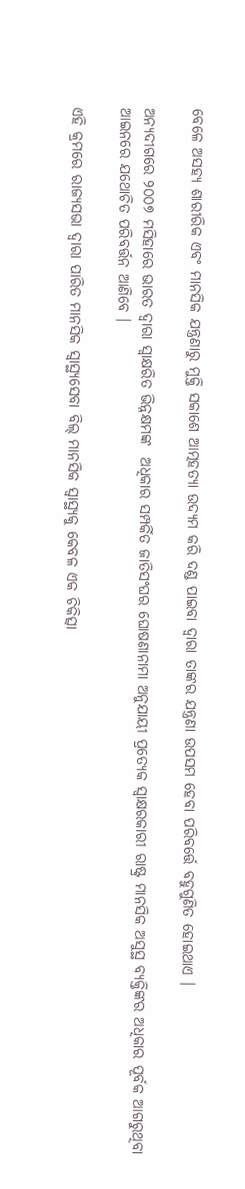ବେଳେ ଅସହ୍ୟ ଶାରୀରିକ ଏବଂ ମାନସିକ ଯନ୍ତ୍ରଣାରୁ ମୁକ୍ତି ସକାଶେ ଆତ୍ମହତ୍ୟା ଉଦ୍ୟମ କରି ଦଣ୍ଡ ପାଇବା ଦ୍ଵାରା ତାଙ୍କର ଯନ୍ତ୍ରଣା ଉପସମ ହେବା ପରିବର୍ତ୍ତେ ବହୁଗୁଣିତ ହୋଇଥାଏ ।

ଅନ୍ୟଦୀଗରେ ୨୦୦୭ ମସିହାରେ ଭାରତ ଦ୍ଵାରା ସ୍ଵାକ୍ଷରିତ ଭିନ୍ନକ୍ଷମଙ୍କ  ଅଧିକାର ସମ୍ପର୍କିତ ଜାତିସଂଘର ଘୋଷଣାନାମା ଅନୁଯାୟୀ ପ୍ରତ୍ୟେକ ସ୍ଵାକ୍ଷରକାରୀ ରାଷ୍ଟ୍ର ମାନସିକ ଅସୁସ୍ଥ ବ୍ୟକ୍ତିଙ୍କର ଅଧିକାର ପୂର୍ବକ ଆଗରୁଥିବା ଆଇନରେ ଯଥୋଚିତ ପରିବର୍ତ୍ତନ ଆଣିବେ ।

ଏହି କ୍ରମରେ ରାଜ୍ୟସଭା ଦ୍ଵାରା ପାରିତ ମାନସିକ ସ୍ୱାସ୍ଥ୍ୟସେବା ବିଲ୍ ମାନସିକ ସ୍ଵାସ୍ଥ୍ୟକୁ କେବଳ ଏକ ଚିକିତ୍ସା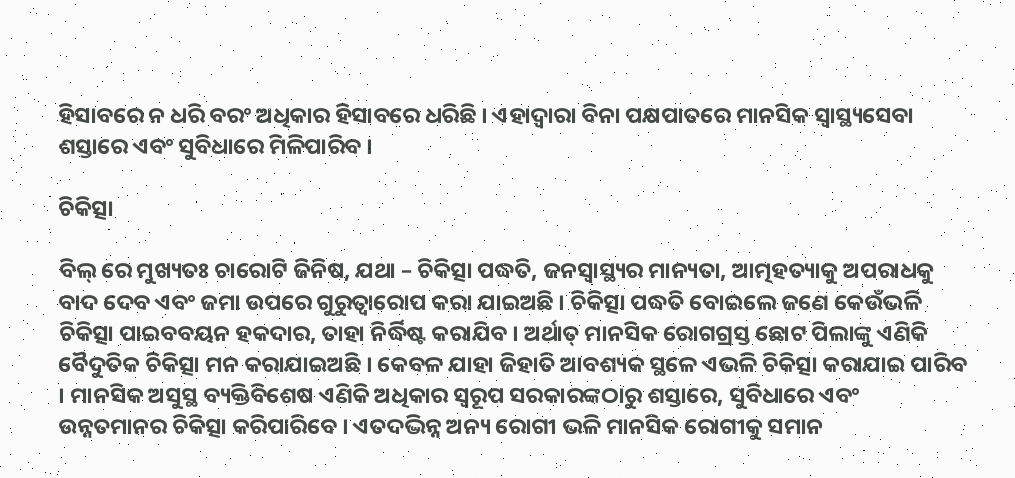ହିସାବରେ ନ ଧରି ବରଂ ଅଧିକାର ହିସାବରେ ଧରିଛି । ଏହାଦ୍ଵାରା ବିନା ପକ୍ଷପାତରେ ମାନସିକ ସ୍ୱାସ୍ଥ୍ୟସେବା ଶସ୍ତାରେ ଏବଂ ସୁବିଧାରେ ମିଳିପାରିବ ।

ଚିକିତ୍ସା

ବିଲ୍ ରେ ମୁଖ୍ୟତଃ ଚାରୋଟି ଜିନିଷ, ଯଥା – ଚିକିତ୍ସା ପଦ୍ଧତି, ଜନସ୍ୱାସ୍ଥ୍ୟର ମାନ୍ୟତା, ଆତ୍ମହତ୍ୟାକୁ ଅପରାଧକୁ ବାଦ ଦେବ ଏବଂ ଜମା ଉପରେ ଗୁରୁତ୍ଵାରୋପ କରା ଯାଇଅଛି । ଚିକିତ୍ସା ପଦ୍ଧତି ବୋଇଲେ ଜଣେ କେଉଁଭଳି ଚିକିତ୍ସା ପାଇବବୟନ ହକଦାର, ତାହା ନିର୍ଦ୍ଧିଷ୍ଟ କରାଯିବ । ଅର୍ଥାତ୍ ମାନସିକ ରୋଗଗ୍ରସ୍ତ ଛୋଟ ପିଲାଙ୍କୁ ଏଣିକି ବୈଦୁତିକ ଚିକିତ୍ସା ମନ କରାଯାଇଅଛି । କେବଳ ଯାହା ଜିହାତି ଆବଶ୍ୟକ ସ୍ଥଳେ ଏଭଳି ଚିକିତ୍ସା କରାଯାଇ ପାରିବ । ମାନସିକ ଅସୁସ୍ଥ ବ୍ୟକ୍ତିବିଶେଷ ଏଣିକି ଅଧିକାର ସ୍ୱରୂପ ସରକାରଙ୍କଠାରୁ ଶସ୍ତାରେ, ସୁବିଧାରେ ଏବଂ ଉନ୍ନତମାନର ଚିକିତ୍ସା କରିପାରିବେ । ଏତଦଦ୍ଭିନ୍ନ ଅନ୍ୟ ରୋଗୀ ଭଳି ମାନସିକ ରୋଗୀକୁ ସମାନ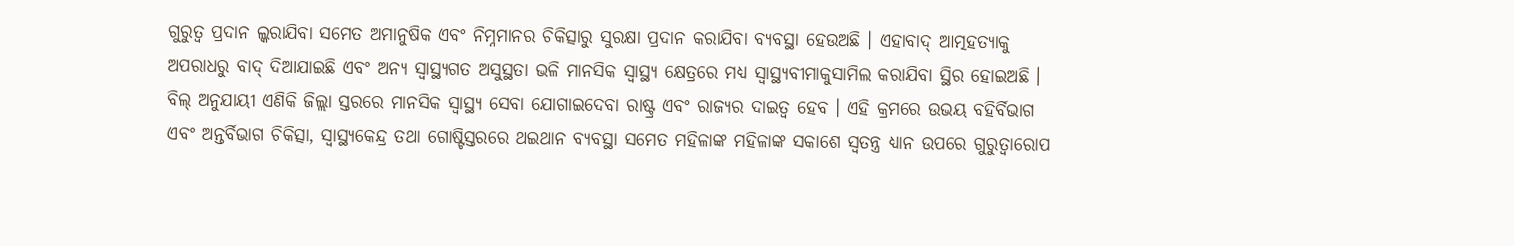ଗୁରୁତ୍ଵ ପ୍ରଦାନ ଲ୍କରାଯିବା ସମେତ ଅମାନୁଷିକ ଏବଂ ନିମ୍ନମାନର ଚିକିତ୍ସାରୁ ସୁରକ୍ଷା ପ୍ରଦାନ କରାଯିବା ବ୍ୟବସ୍ଥା ହେଉଅଛି । ଏହାବାଦ୍ ଆତ୍ମହତ୍ୟାକୁ ଅପରାଧରୁ ବାଦ୍ ଦିଆଯାଇଛି ଏବଂ ଅନ୍ୟ ସ୍ୱାସ୍ଥ୍ୟଗତ ଅସୁସ୍ଥତା ଭଳି ମାନସିକ ସ୍ୱାସ୍ଥ୍ୟ କ୍ଷେତ୍ରରେ ମଧ୍ୟ ସ୍ୱାସ୍ଥ୍ୟବୀମାକୁସାମିଲ କରାଯିବା ସ୍ଥିର ହୋଇଅଛି । ବିଲ୍ ଅନୁଯାୟୀ ଏଣିକି ଜିଲ୍ଲା ସ୍ତରରେ ମାନସିକ ସ୍ୱାସ୍ଥ୍ୟ ସେବା ଯୋଗାଇଦେବା ରାଷ୍ଟ୍ର ଏବଂ ରାଜ୍ୟର ଦାଇତ୍ଵ ହେବ । ଏହି କ୍ରମରେ ଉଭୟ ବହିର୍ବିଭାଗ ଏବଂ ଅନ୍ତର୍ବିଭାଗ ଚିକିତ୍ସା, ସ୍ୱାସ୍ଥ୍ୟକେନ୍ଦ୍ର ତଥା ଗୋଷ୍ଟିସ୍ତରରେ ଥଇଥାନ ବ୍ୟବସ୍ଥା ସମେତ ମହିଳାଙ୍କ ମହିଳାଙ୍କ ସକାଶେ ସ୍ଵତନ୍ତ୍ର ଧ୍ୟାନ ଉପରେ ଗୁରୁତ୍ଵାରୋପ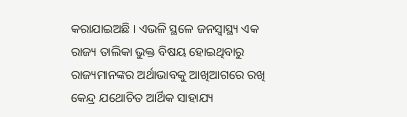କରାଯାଇଅଛି । ଏଭଳି ସ୍ଥଳେ ଜନସ୍ୱାସ୍ଥ୍ୟ ଏକ ରାଜ୍ୟ ତାଲିକା ଭୁକ୍ତ ବିଷୟ ହୋଇଥିବାରୁ ରାଜ୍ୟମାନଙ୍କର ଅର୍ଥାଭାବକୁ ଆଖିଆଗରେ ରଖି କେନ୍ଦ୍ର ଯଥୋଚିତ ଆର୍ଥିକ ସାହାଯ୍ୟ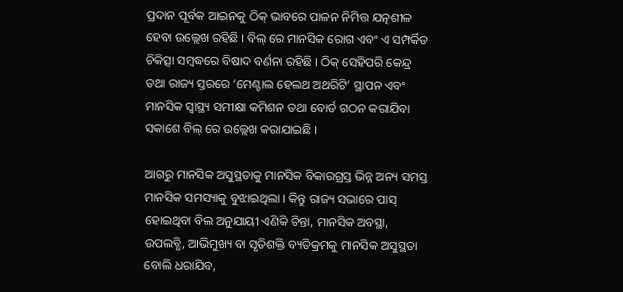ପ୍ରଦାନ ପୂର୍ବକ ଆଇନକୁ ଠିକ୍ ଭାବରେ ପାଳନ ନିମିତ୍ତ ଯତ୍ନଶୀଳ ହେବା ଉଲ୍ଲେଖ ରହିଛି । ବିଲ୍ ରେ ମାନସିକ ରୋଗ ଏବଂ ଏ ସମ୍ପର୍କିତ ଚିକିତ୍ସା ସମ୍ବଦ୍ଧରେ ବିଷାଦ ବର୍ଣନା ରହିଛି । ଠିକ୍ ସେହିପରି କେନ୍ଦ୍ର ତଥା ରାଜ୍ୟ ସ୍ତରରେ ‘ମେଣ୍ଟାଲ ହେଲଥ ଅଥରିଟି’ ସ୍ଥାପନ ଏବଂ ମାନସିକ ସ୍ୱାସ୍ଥ୍ୟ ସମୀକ୍ଷା କମିଶନ ତଥା ବୋର୍ଡ ଗଠନ କରାଯିବା ସକାଶେ ବିଲ୍ ରେ ଉଲ୍ଲେଖ କରାଯାଇଛି ।

ଆଗରୁ ମାନସିକ ଅସୁସ୍ଥତାକୁ ମାନସିକ ବିକାରଗ୍ରସ୍ତ ଭିନ୍ନ ଅନ୍ୟ ସମସ୍ତ ମାନସିକ ସମସ୍ୟାକୁ ବୁଝାଇଥିଲା । କିନ୍ତୁ ରାଜ୍ୟ ସଭାରେ ପାସ୍ ହୋଇଥିବା ବିଲ ଅନୁଯାୟୀ ଏଣିକି ଚିନ୍ତା, ମାନସିକ ଅବସ୍ଥା, ଉପଲବ୍ଧି, ଆଭିମୁଖ୍ୟ ବା ସୃତିଶକ୍ତି ବ୍ୟତିକ୍ରମକୁ ମାନସିକ ଅସୁସ୍ଥତା ବୋଲି ଧରାଯିବ,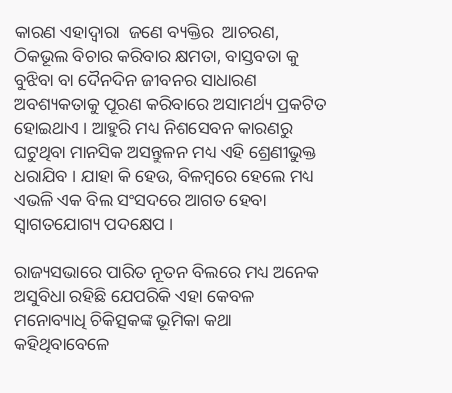କାରଣ ଏହାଦ୍ଵାରା  ଜଣେ ବ୍ୟକ୍ତିର  ଆଚରଣ, ଠିକଭୂଲ ବିଚାର କରିବାର କ୍ଷମତା, ବାସ୍ତବତା କୁ ବୁଝିବା ବା ଦୈନଦିନ ଜୀବନର ସାଧାରଣ ଅବଶ୍ୟକତାକୁ ପୂରଣ କରିବାରେ ଅସାମର୍ଥ୍ୟ ପ୍ରକଟିତ ହୋଇଥାଏ । ଆହୁରି ମଧ୍ୟ ନିଶସେବନ କାରଣରୁ ଘଟୁଥିବା ମାନସିକ ଅସନ୍ତୁଳନ ମଧ୍ୟ ଏହି ଶ୍ରେଣୀଭୁକ୍ତ ଧରାଯିବ । ଯାହା କି ହେଉ, ବିଳମ୍ବରେ ହେଲେ ମଧ୍ୟ ଏଭଳି ଏକ ବିଲ ସଂସଦରେ ଆଗତ ହେବା ସ୍ଵାଗତଯୋଗ୍ୟ ପଦକ୍ଷେପ ।

ରାଜ୍ୟସଭାରେ ପାରିତ ନୂତନ ବିଲରେ ମଧ୍ୟ ଅନେକ ଅସୁବିଧା ରହିଛି ଯେପରିକି ଏହା କେବଳ ମନୋବ୍ୟାଧି ଚିକିତ୍ସକଙ୍କ ଭୂମିକା କଥା କହିଥିବାବେଳେ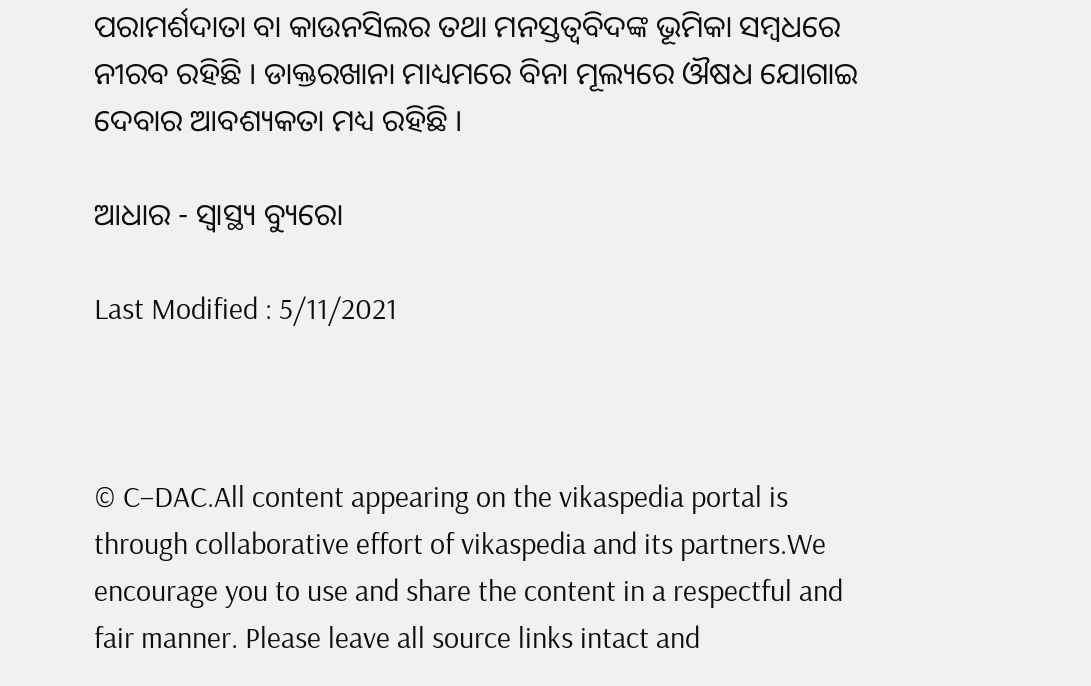ପରାମର୍ଶଦାତା ବା କାଉନସିଲର ତଥା ମନସ୍ତତ୍ଵବିଦଙ୍କ ଭୂମିକା ସମ୍ବଧରେ ନୀରବ ରହିଛି । ଡାକ୍ତରଖାନା ମାଧ୍ୟମରେ ବିନା ମୂଲ୍ୟରେ ଔଷଧ ଯୋଗାଇ ଦେବାର ଆବଶ୍ୟକତା ମଧ୍ୟ ରହିଛି ।

ଆଧାର - ସ୍ୱାସ୍ଥ୍ୟ ବ୍ୟୁରୋ

Last Modified : 5/11/2021



© C–DAC.All content appearing on the vikaspedia portal is through collaborative effort of vikaspedia and its partners.We encourage you to use and share the content in a respectful and fair manner. Please leave all source links intact and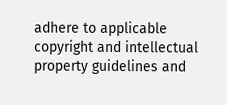adhere to applicable copyright and intellectual property guidelines and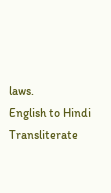laws.
English to Hindi Transliterate